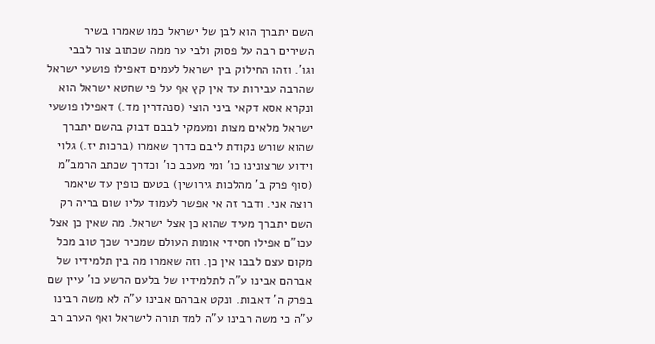השם יתברך הוא לבן של ישראל כמו שאמרו בשיר השירים רבה על פסוק ולבי ער ממה שכתוב צור לבבי וגו'. וזהו החילוק בין ישראל לעמים דאפילו פושעי ישראל שהרבה עבירות עד אין קץ אף על פי שחטא ישראל הוא ונקרא אסא דקאי ביני הוצי (סנהדרין מד.) דאפילו פושעי ישראל מלאים מצות ומעמקי לבבם דבוק בהשם יתברך שהוא שורש נקודת ליבם כדרך שאמרו (ברכות יז.) גלוי וידוע שרצונינו כו' ומי מעכב כו' וכדרך שכתב הרמב"מ (סוף פרק ב' מהלכות גירושין) בטעם כופין עד שיאמר רוצה אני. ודבר זה אי אפשר לעמוד עליו שום בריה רק השם יתברך מעיד שהוא כן אצל ישראל. מה שאין כן אצל עכו"ם אפילו חסידי אומות העולם שמכיר שכך טוב מכל מקום עצם לבבו אין כן. וזה שאמרו מה בין תלמידיו של אברהם אבינו ע"ה לתלמידיו של בלעם הרשע כו' עיין שם בפרק ה' דאבות. ונקט אברהם אבינו ע"ה לא משה רבינו ע"ה כי משה רבינו ע"ה למד תורה לישראל ואף הערב רב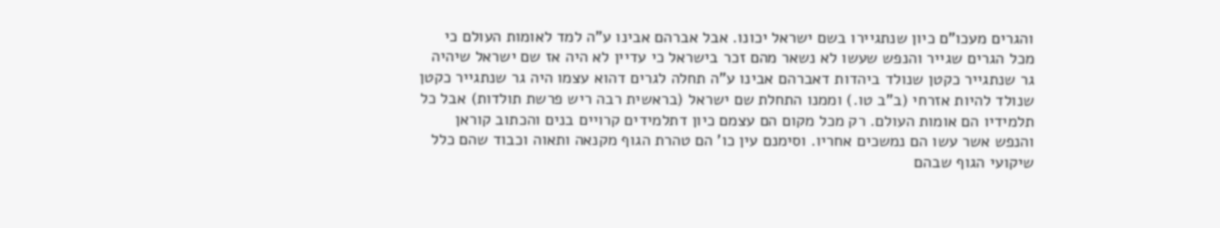והגרים מעכו"ם כיון שנתגיירו בשם ישראל יכונו. אבל אברהם אבינו ע"ה למד לאומות העולם כי מכל הגרים שגייר והנפש שעשו לא נשאר מהם זכר בישראל כי עדיין לא היה אז שם ישראל שיהיה גר שנתגייר כקטן שנולד ביהדות דאברהם אבינו ע"ה תחלה לגרים דהוא עצמו היה גר שנתגייר כקטן שנולד להיות אזרחי (ב"ב טו.) וממנו התחלת שם ישראל (בראשית רבה ריש פרשת תולדות) אבל כל תלמידיו הם אומות העולם. רק מכל מקום הם עצמם כיון דתלמידים קרויים בנים והכתוב קוראן והנפש אשר עשו הם נמשכים אחריו. וסימנם עין כו' הם טהרת הגוף מקנאה ותאוה וכבוד שהם כלל שיקועי הגוף שבהם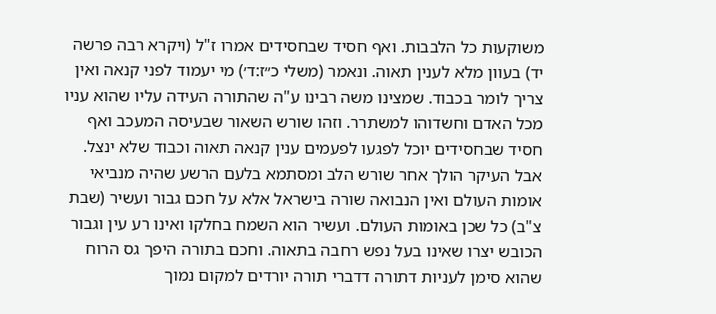משוקעות כל הלבבות. ואף חסיד שבחסידים אמרו ז"ל (ויקרא רבה פרשה יד) בעוון מלא לענין תאוה. ונאמר (משלי כ״ז:ד׳) מי יעמוד לפני קנאה ואין צריך לומר בכבוד. שמצינו משה רבינו ע"ה שהתורה העידה עליו שהוא עניו מכל האדם וחשדוהו למשתרר. וזהו שורש השאור שבעיסה המעכב ואף חסיד שבחסידים יוכל לפגעו לפעמים ענין קנאה תאוה וכבוד שלא ינצל. אבל העיקר הולך אחר שורש הלב ומסתמא בלעם הרשע שהיה מנביאי אומות העולם ואין הנבואה שורה בישראל אלא על חכם גבור ועשיר (שבת צ"ב) כל שכן באומות העולם. ועשיר הוא השמח בחלקו ואינו רע עין וגבור הכובש יצרו שאינו בעל נפש רחבה בתאוה. וחכם בתורה היפך גס הרוח שהוא סימן לעניות דתורה דדברי תורה יורדים למקום נמוך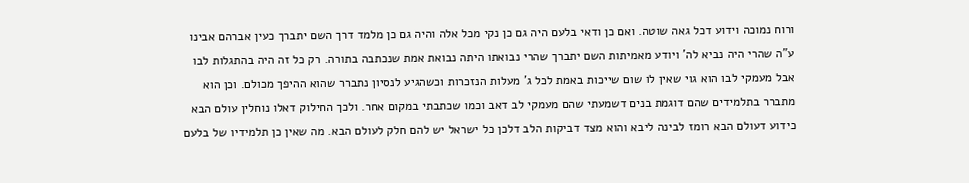ורוח נמוכה וידוע דכל גאה שוטה. ואם כן ודאי בלעם היה גם כן נקי מכל אלה והיה גם כן מלמד דרך השם יתברך כעין אברהם אבינו ע"ה שהרי היה נביא לה' ויודע מאמיתות השם יתברך שהרי נבואתו היתה נבואת אמת שנכתבה בתורה. רק כל זה היה בהתגלות לבו אבל מעמקי לבו הוא גוי שאין לו שום שייכות באמת לכל ג' מעלות הנזכרות וכשהגיע לנסיון נתברר שהוא ההיפך מכולם. וכן הוא מתברר בתלמידים שהם דוגמת בנים דשמעתי שהם מעמקי לב דאב וכמו שכתבתי במקום אחר. ולכך החילוק דאלו נוחלין עולם הבא כידוע דעולם הבא רומז לבינה ליבא והוא מצד דביקות הלב דלכן כל ישראל יש להם חלק לעולם הבא. מה שאין כן תלמידיו של בלעם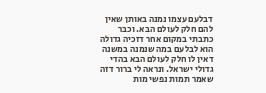דבלעם עצמו נמנה באותן שאין להם חלק לעולם הבא. וכבר כתבתי במקום אחר דזכיה גדולה הוא לבלעם במה שנמנה במשנה דאין לו חלק לעולם הבא בהדי גדולי ישראל. ונראה לי ברור דזה שאמר תמות נפשי מות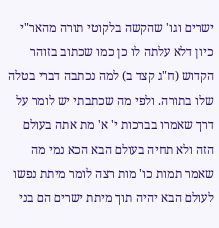ישרים וגו' שהקשה בלקוטי תורה מהאר"י כיון דלא עלתה לו כן כמו שכתוב בזוהר הקדוש (ח"ג קצד ב) למה נכתבה דברי בטלה שלו בתורה. ולפי מה שכתבתי יש לומר על דרך שאמרו בברכות י' א' מת אתה בעולם הזה ולא תחיה בעולם הבא הכא נמי מה שאמר תמות כו' מות רצה לומר מיתת נפשו לעולם הבא יהיה תוך מיתת ישרים הם בני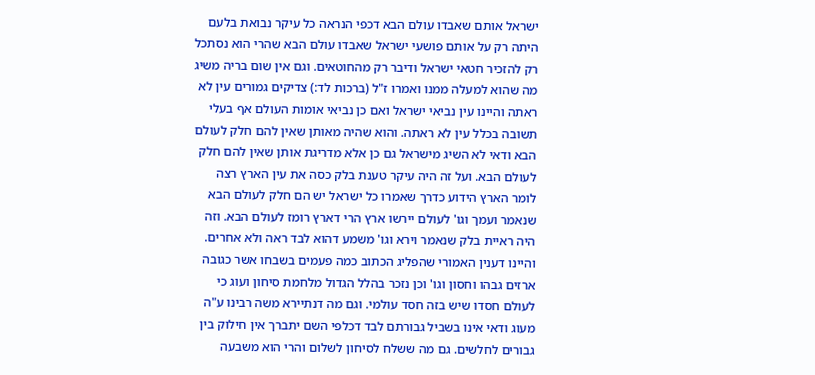ישראל אותם שאבדו עולם הבא דכפי הנראה כל עיקר נבואת בלעם היתה רק על אותם פושעי ישראל שאבדו עולם הבא שהרי הוא נסתכל רק להזכיר חטאי ישראל ודיבר רק מהחוטאים. וגם אין שום בריה משיג מה שהוא למעלה ממנו ואמרו ז"ל (ברכות לד:) צדיקים גמורים עין לא ראתה והיינו עין נביאי ישראל ואם כן נביאי אומות העולם אף בעלי תשובה בכלל עין לא ראתה. והוא שהיה מאותן שאין להם חלק לעולם הבא ודאי לא השיג מישראל גם כן אלא מדריגת אותן שאין להם חלק לעולם הבא. ועל זה היה עיקר טענת בלק כסה את עין הארץ רצה לומר הארץ הידוע כדרך שאמרו כל ישראל יש הם חלק לעולם הבא שנאמר ועמך וגו' לעולם יירשו ארץ הרי דארץ רומז לעולם הבא. וזה היה ראיית בלק שנאמר וירא וגו' משמע דהוא לבד ראה ולא אחרים. והיינו דענין האמורי שהפליג הכתוב כמה פעמים בשבחו אשר כגובה ארזים גבהו וחסון וגו' וכן נזכר בהלל הגדול מלחמת סיחון ועוג כי לעולם חסדו שיש בזה חסד עולמי. וגם מה דנתיירא משה רבינו ע"ה מעוג ודאי אינו בשביל גבורתם לבד דכלפי השם יתברך אין חילוק בין גבורים לחלשים. גם מה ששלח לסיחון לשלום והרי הוא משבעה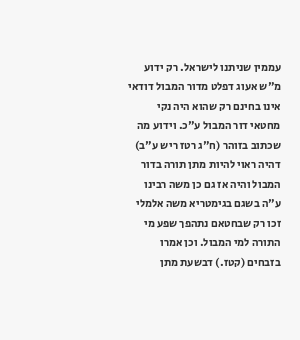עממין שניתנו לישראל. רק ידוע מ"ש אעוג דפלט מדור המבול דודאי אינו בחינם רק שהוא היה נקי מחטאי דור המבול ע"כ. וידוע מה שכתוב בזוהר (ח"ג רטז ריש ע"ב) דהיה ראוי להיות מתן תורה בדור המבול והיה אז גם כן משה רבינו ע"ה בשגם בגימטריא משה אלמלי זכו רק שבחטאם נתהפך שפע מי התורה למי המבול. וכן אמרו בזבחים (קטז.) דבשעת מתן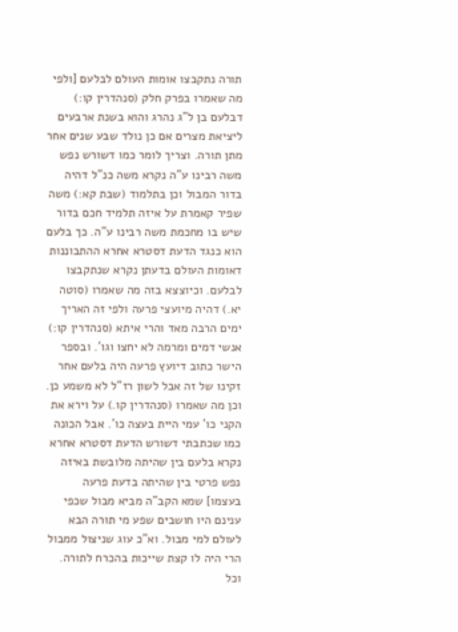תורה נתקבצו אומות העולם לבלעם [ולפי מה שאמרו בפרק חלק (סנהדרין קו:) דבלעם בן ל"ג נהרג והוא בשנת ארבעים ליציאת מצרים אם כן נולד שבע שנים אחר מתן תורה. וצריך לומר כמו דשורש נפש משה רבינו ע"ה נקרא משה כנ"ל דהיה בדור המבול וכן בתלמוד (שבת קא:) משה שפיר קאמרת על איזה תלמיד חכם בדור שיש בו מחכמת משה רבינו ע"ה. כך בלעם הוא כנגד הדעת דסטרא אחרא ההתבוננות דאומות העולם בדעתן נקרא שנתקבצו לבלעם. וכיוצצא בזה מה שאמרו (סוטה יא.) דהיה מיועצי פרעה ולפי זה האריך ימים הרבה מאד והרי איתא (סנהדרין קו:) אנשי דמים ומרמה לא יחצו וגו'. ובספר הישר כתוב דיועץ פרעה היה בלעם אחר זקינו של זה אבל לשון רז"ל לא משמע כן. וכן מה שאמרו (סנהדרין קו.) על וירא את הקני כו' עמי היית בעצה כו'. אבל הכונה כמו שכתבתי דשורש הדעת דסטרא אחרא נקרא בלעם בין שהיתה מלובשת באיזה נפש פרטי בין שהיתה בדעת פרעה בעצמו] שמא הקב"ה מביא מבול שכפי ענינם היו חושבים שפע מי תורה הבא לעולם למי מבול. וא"כ עוג שניצול ממבול הרי היה לו קצת שייכות בהכרח לתורה. וכל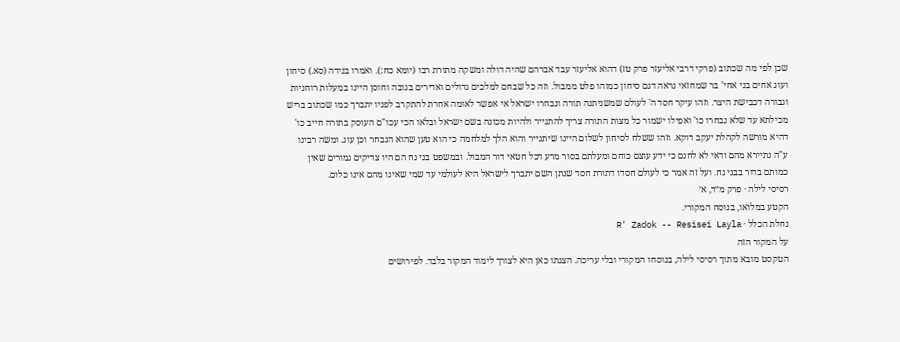שכן לפי מה שכתוב (פרקי דרבי אליעזר פרק טז) דהוא אליעזר עבד אברהם שהיה דולה ומשקה מתורת רבו (יומא כח:). ואמרו בנידה (סא.) סיחון ועוג אחים בני אחי' בר שמחזאי נראה דגם סיחון כמוהו פלט ממבול. וזה כל שבחם למלכים גדולים ואדירים בגובה וחוסן היינו במעלות רוחניות וגבורה דכבישת היצר. וזהו עיקר חסד ה' לעולם שמשניתנה תורה ונבחרו ישראל אי אפשר לאומה אחרת להתקרב לפניו יתברך כמו שכתוב בריש מכילתא עד שלא נבחרו כו' ואפילו ישמור כל מצות התורה צריך להתגייר ולהיות מכונה בשם ישראל ובלאו הכי עכו"ם העוסק בתורה חייב כו' דהיא מורשה לקהלת יעקב דוקא. וזהו ששלח לסיחון לשלום היינו שיתגייר והוא הלך למלחמה כי הוא טען שהוא הנבחר וכן עוג. ומשה רבינו ע"ה נתיירא מהם ודאי לא לחנם כי ידע עוצם כוחם ומעלתם בסור מרע דכל חטאי דור המבול. ובמשפט בני נח הם היו צדיקים גמורים שאין כמותם בדור בבני נח. ועל זה אמר כי לעולם חסדו דתורת חסד שנתן השם יתברך לישראל היא לעולמי עד שמי שאינו מהם אינו כלום.
רסיסי לילה · פרק מ״ד, א׳
הקטע במלואו, בנוסח המקורי.
נחלת הכלל · R' Zadok -- Resisei Layla
על המקור הזה
הטקסט מובא מתוך רסיסי לילה, בנוסחו המקורי ובלי עריכה. הצגתו כאן היא לצורך לימוד המקור בלבד. לפירושים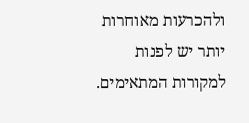ולהכרעות מאוחרות יותר יש לפנות למקורות המתאימים.